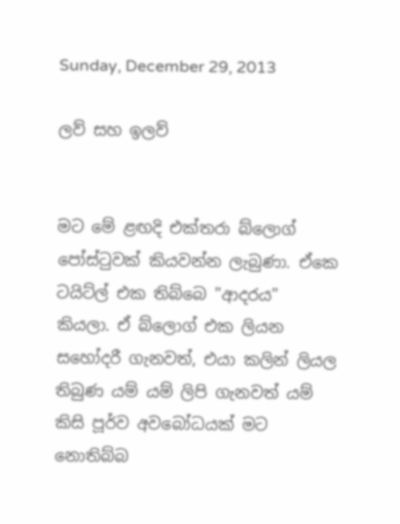Sunday, December 29, 2013

ලව් සහ ඉලව්


මට මේ ළඟදි එක්තරා බ්ලොග් පෝස්ටුවක් කියවන්න ලැබුණා. ඒකෙ ටයිට්ල් එක තිබ්බෙ "ආදරය" කියලා. ඒ බ්ලොග් එක ලියන සහෝදරී ගැනවත්, එයා කලින් ලියල තිබුණ යම් යම් ලිපි ගැනවත් යම් කිසි පූර්ව අවබෝධයක් මට නොතිබ්බ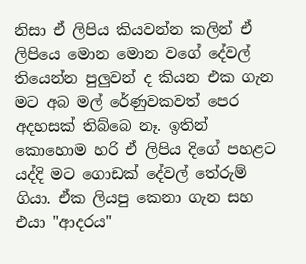නිසා ඒ ලිපිය කියවන්න කලින් ඒ ලිපියෙ මොන මොන වගේ දේවල් තියෙන්න පුලුවන් ද කියන එක ගැන මට අබ මල් රේණුවකවත් පෙර අදහසක් තිබ්බෙ නෑ. ඉතින් කොහොම හරි ඒ ලිපිය දිගේ පහළට යද්දි මට ගොඩක් දේවල් තේරුම් ගියා. ඒක ලියපු කෙනා ගැන සහ එයා "ආදරය"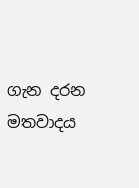ගැන දරන මතවාදය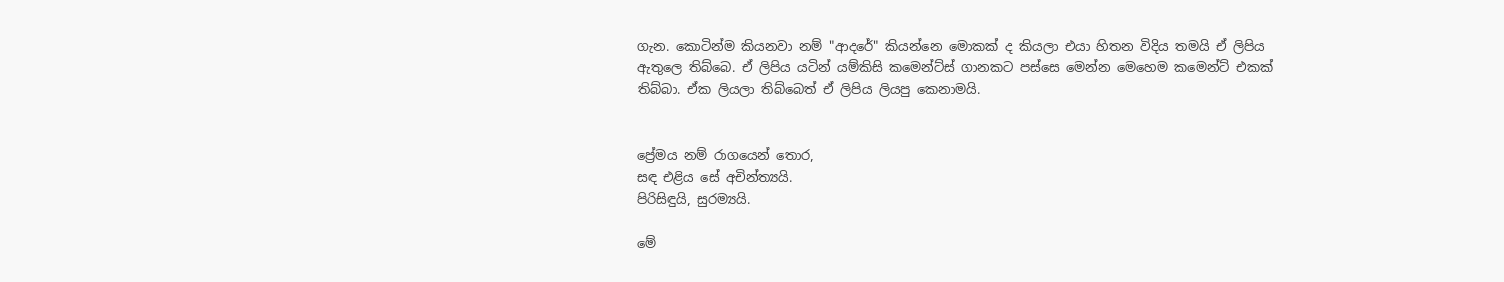ගැන. කොටින්ම කියනවා නම් "ආදරේ" කියන්නෙ මොකක් ද කියලා එයා හිතන විදිය තමයි ඒ ලිපිය ඇතුලෙ තිබ්බෙ. ඒ ලිපිය යටින් යම්කිසි කමෙන්ට්ස් ගානකට පස්සෙ මෙන්න මෙහෙම කමෙන්ට් එකක් තිබ්බා. ඒක ලියලා තිබ්බෙත් ඒ ලිපිය ලියපු කෙනාමයි.


ප්‍රේමය නම් රාගයෙන් තොර,
සඳ එළිය සේ අචින්ත්‍යයි.
පිරිසිඳුයි, සුරම්‍යයි.

මේ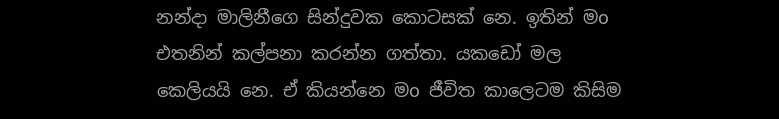නන්දා මාලිනීගෙ සින්දුවක කොටසක් නෙ. ඉතින් මo එතනින් කල්පනා කරන්න ගත්තා. යකඩෝ මල කෙලියයි නෙ. ඒ කියන්නෙ මo ජීවිත කාලෙටම කිසිම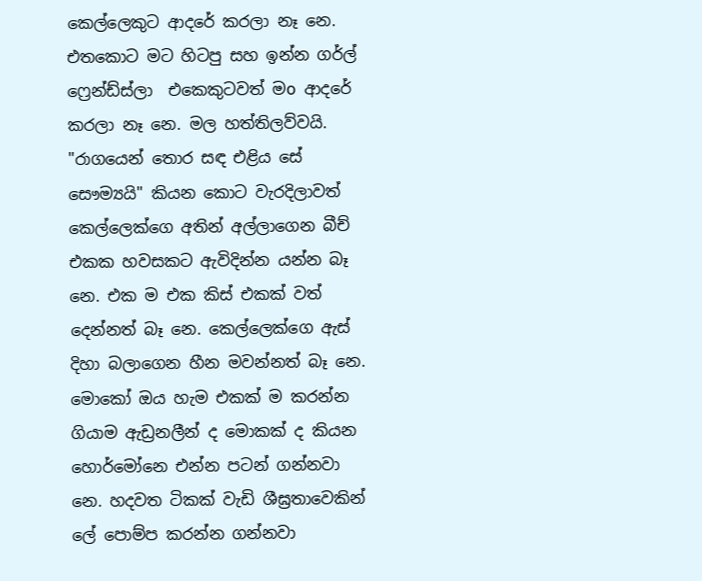කෙල්ලෙකුට ආදරේ කරලා නෑ නෙ. එතකොට මට හිටපු සහ ඉන්න ගර්ල් ෆ්‍රෙන්ඩ්ස්ලා  එකෙකුටවත් මo ආදරේ කරලා නෑ නෙ. මල හත්තිලව්වයි. "රාගයෙන් තොර සඳ එළිය සේ සෞම්‍යයි" කියන කොට වැරදිලාවත් කෙල්ලෙක්ගෙ අතින් අල්ලාගෙන බීච් එකක හවසකට ඇවිදින්න යන්න බෑ නෙ. එක ම එක කිස් එකක් වත් දෙන්නත් බෑ නෙ. කෙල්ලෙක්ගෙ ඇස් දිහා බලාගෙන හීන මවන්නත් බෑ නෙ. මොකෝ ඔය හැම එකක් ම කරන්න ගියාම ඇඩ්‍රනලීන් ද මොකක් ද කියන හොර්මෝනෙ එන්න පටන් ගන්නවා නෙ. හදවත ටිකක් වැඩි ශීඝ්‍රතාවෙකින් ලේ පොම්ප කරන්න ගන්නවා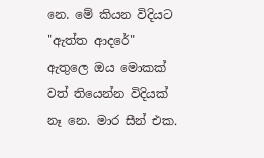නෙ. මේ කියන විදියට "ඇත්ත ආදරේ" ඇතුලෙ ඔය මොකක් වත් තියෙන්න විදියක් නෑ නෙ. මාර සීන් එක.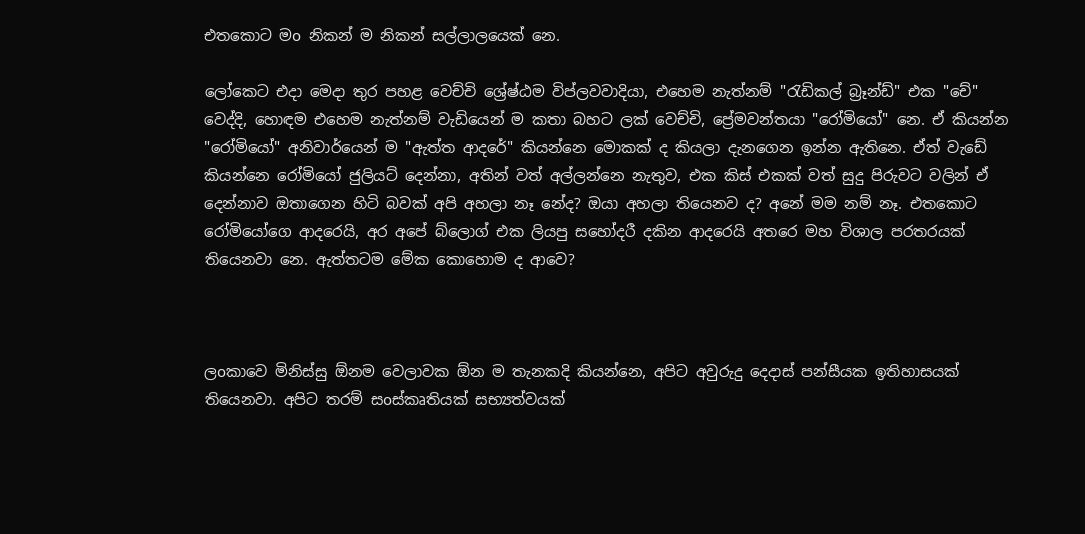එතකොට මo නිකන් ම නිකන් සල්ලාලයෙක් නෙ.

ලෝකෙට එදා මෙදා තුර පහළ වෙච්චි ශ්‍රේෂ්ඨම විප්ලවවාදියා, එහෙම නැත්නම් "රැඩිකල් බ්‍රෑන්ඩ්" එක "චේ" වෙද්දි, හොඳම එහෙම නැත්නම් වැඩියෙන් ම කතා බහට ලක් වෙච්චි, ප්‍රේමවන්තයා "රෝමියෝ" නෙ. ඒ කියන්න "රෝමියෝ" අනිවාර්යෙන් ම "ඇත්ත ආදරේ" කියන්නෙ මොකක් ද කියලා දැනගෙන ඉන්න ඇතිනෙ. ඒත් වැඩේ කියන්නෙ රෝමියෝ ජුලියට් දෙන්නා, අතින් වත් අල්ලන්නෙ නැතුව, එක කිස් එකක් වත් සුදු පිරුවට වලින් ඒ දෙන්නාව ඔතාගෙන හිටි බවක් අපි අහලා නෑ නේද? ඔයා අහලා තියෙනව ද? අනේ මම නම් නෑ. එතකොට රෝමියෝගෙ ආදරෙයි, අර අපේ බ්ලොග් එක ලියපු සහෝදරී දකින ආදරෙයි අතරෙ මහ විශාල පරතරයක් තියෙනවා නෙ. ඇත්තටම මේක කොහොම ද ආවෙ?



ලoකාවෙ මිනිස්සු ඕනම වෙලාවක ඕන ම තැනකදි කියන්නෙ, අපිට අවුරුදු දෙදාස් පන්සීයක ඉතිහාසයක් තියෙනවා. අපිට තරම් සoස්කෘතියක් සභ්‍යත්වයක්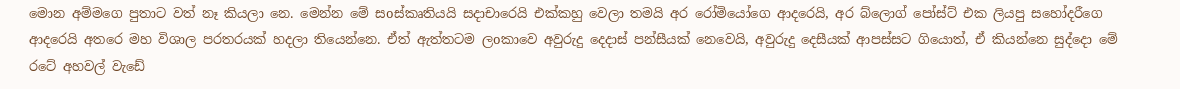මොන අම්මගෙ පුතාට වත් නෑ කියලා නෙ. මෙන්න මේ සoස්කෘතියයි සදාචාරෙයි එක්කහු වෙලා තමයි අර රෝමියෝගෙ ආදරෙයි, අර බ්ලොග් පෝස්ට් එක ලියපු සහෝදරීගෙ ආදරෙයි අතරෙ මහ විශාල පරතරයක් හදලා තියෙන්නෙ. ඒත් ඇත්තටම ලoකාවෙ අවුරුදු දෙදාස් පන්සීයක් නෙවෙයි, අවුරුදු දෙසීයක් ආපස්සට ගියොත්, ඒ කියන්නෙ සුද්දො මේ රටේ අහවල් වැඩේ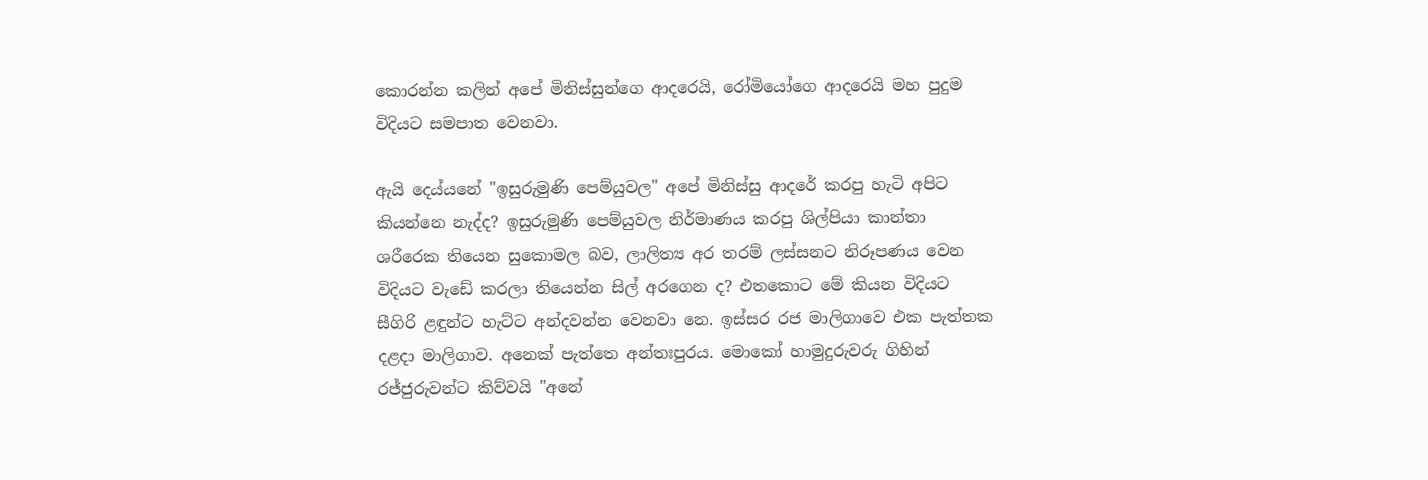කොරන්න කලින් අපේ මිනිස්සුන්ගෙ ආදරෙයි, රෝමියෝගෙ ආදරෙයි මහ පුදුම විදියට සමපාත වෙනවා.

ඇයි දෙය්යනේ "ඉසුරුමුණි පෙම්යුවල" අපේ මිනිස්සු ආදරේ කරපු හැටි අපිට කියන්නෙ නැද්ද? ඉසුරුමුණි පෙම්යුවල නිර්මාණය කරපු ශිල්පියා කාන්තා ශරීරෙක තියෙන සුකොමල බව, ලාලිත්‍ය අර තරම් ලස්සනට නිරූපණය වෙන විදියට වැඩේ කරලා තියෙන්න සිල් අරගෙන ද? එතකොට මේ කියන විදියට සීගිරි ළඳුන්ට හැට්ට අන්දවන්න වෙනවා නෙ. ඉස්සර රජ මාලිගාවෙ එක පැත්තක දළදා මාලිගාව. අනෙක් පැත්තෙ අන්තඃපුරය. මොකෝ හාමුදුරුවරු ගිහින් රජ්ජුරුවන්ට කිව්වයි "අනේ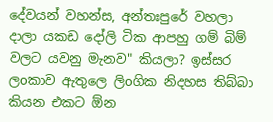දේවයන් වහන්ස, අන්තඃපුරේ වහලා දාලා යකඩ දෝලි ටික ආපහු ගම් බිම් වලට යවනු මැනව" කියලා? ඉස්සර ලoකාව ඇතුලෙ ලිoගික නිදහස තිබ්බා කියන එකට ඕන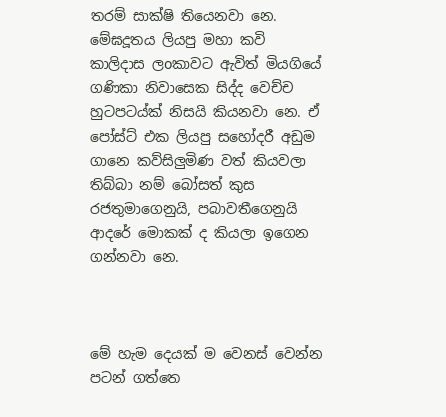තරම් සාක්ෂි තියෙනවා නෙ. මේඝදූතය ලියපු මහා කවි කාලිදාස ලoකාවට ඇවිත් මියගියේ ගණිකා නිවාසෙක සිද්ද වෙච්ච හුටපටය්ක් නිසයි කියනවා නෙ. ඒ පෝස්ට් එක ලියපු සහෝදරී අඩුම ගානෙ කව්සිලුමිණ වත් කියවලා තිබ්බා නම් බෝසත් කුස රජතුමාගෙනුයි, පබාවතීගෙනුයි ආදරේ මොකක් ද කියලා ඉගෙන ගන්නවා නෙ.



මේ හැම දෙයක් ම වෙනස් වෙන්න පටන් ගත්තෙ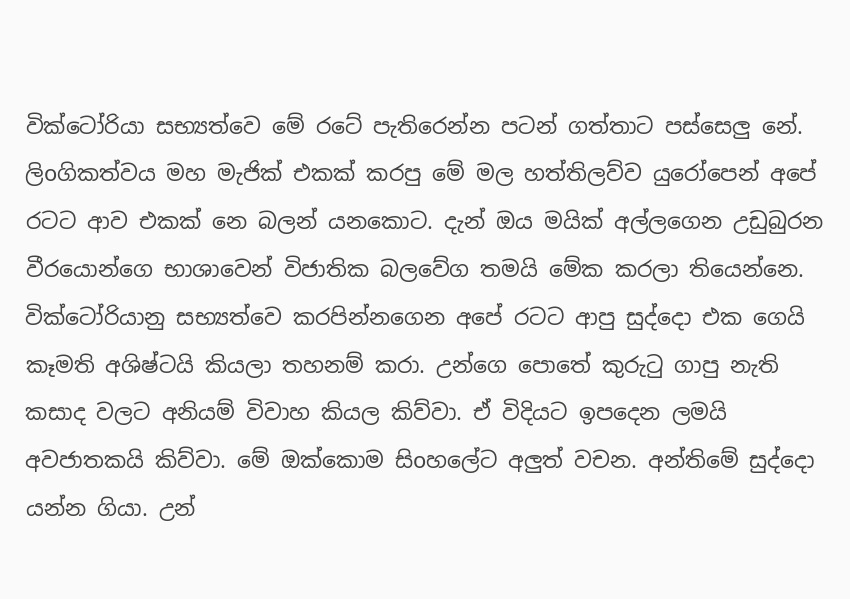වික්ටෝරියා සභ්‍යත්වෙ මේ රටේ පැතිරෙන්න පටන් ගත්තාට පස්සෙලු නේ. ලිoගිකත්වය මහ මැජික් එකක් කරපු මේ මල හත්තිලව්ව යුරෝපෙන් අපේ රටට ආව එකක් නෙ බලන් යනකොට. දැන් ඔය මයික් අල්ලගෙන උඩුබුරන වීරයොන්ගෙ භාශාවෙන් විජාතික බලවේග තමයි මේක කරලා තියෙන්නෙ. වික්ටෝරියානු සභ්‍යත්වෙ කරපින්නගෙන අපේ රටට ආපු සුද්දො එක ගෙයි කෑමති අශිෂ්ටයි කියලා තහනම් කරා. උන්ගෙ පොතේ කුරුටු ගාපු නැති කසාද වලට අනියම් විවාහ කියල කිව්වා. ඒ විදියට ඉපදෙන ලමයි අවජාතකයි කිව්වා. මේ ඔක්කොම සිoහලේට අලුත් වචන. අන්තිමේ සුද්දො යන්න ගියා. උන්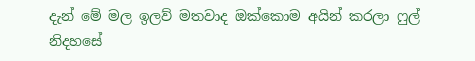දැන් මේ මල ඉලව් මතවාද ඔක්කොම අයින් කරලා ෆුල් නිදහසේ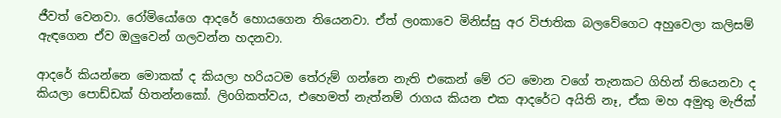ජීවත් වෙනවා. රෝමියෝගෙ ආදරේ හොයගෙන තියෙනවා. ඒත් ලoකාවෙ මිනිස්සු අර විජාතික බලවේගෙට අහුවෙලා කලිසම් ඇඳගෙන ඒව ඔලුවෙන් ගලවන්න හදනවා.

ආදරේ කියන්නෙ මොකක් ද කියලා හරියටම තේරුම් ගන්නෙ නැති එකෙන් මේ රට මොන වගේ තැනකට ගිහින් තියෙනවා ද කියලා පොඩ්ඩක් හිතන්නකෝ. ලිoගිකත්වය, එහෙමත් නැත්නම් රාගය කියන එක ආදරේට අයිති නෑ, ඒක මහ අමුතු මැජික්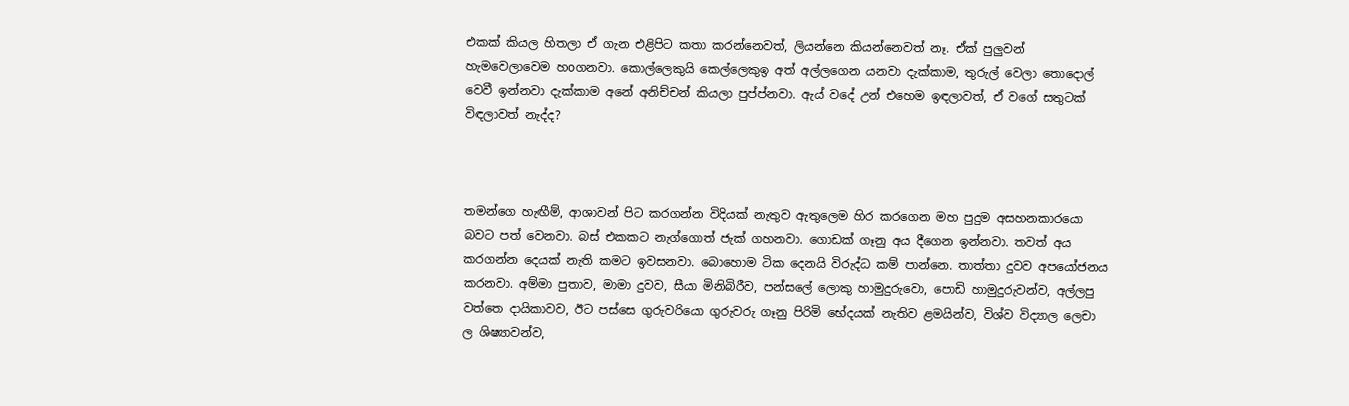එකක් කියල හිතලා ඒ ගැන එළිපිට කතා කරන්නෙවත්, ලියන්නෙ කියන්නෙවත් නෑ. ඒක් පුලුවන් හැමවෙලාවෙම හoගනවා. කොල්ලෙකුයි කෙල්ලෙකුඉ අත් අල්ලගෙන යනවා දැක්කාම, තුරුල් වෙලා තොදොල් වෙවී ඉන්නවා දැක්කාම අනේ අනිච්චන් කියලා පුප්ප්නවා. ඇය් වදේ උන් එහෙම ඉඳලාවත්, ඒ වගේ සතුටක් විඳලාවත් නැද්ද?



තමන්ගෙ හැඟීම්, ආශාවන් පිට කරගන්න විදියක් නැතුව ඇතුලෙම හිර කරගෙන මහ පුදුම අසහනකාරයො බවට පත් වෙනවා. බස් එකකට නැග්ගොත් ජැක් ගහනවා. ගොඩක් ගෑනු අය දීගෙන ඉන්නවා. තවත් අය කරගන්න දෙයක් නැති කමට ඉවසනවා. බොහොම ටික දෙනයි විරුද්ධ කම් පාන්නෙ. තාත්තා දුවව අපයෝජනය කරනවා. අම්මා පුතාව, මාමා දුවව, සීයා මිනිබිරීව, පන්සලේ ලොකු හාමුදුරුවො, පොඩි හාමුදුරුවන්ව, අල්ලපු වත්තෙ දායිකාවව, ඊට පස්සෙ ගුරුවරියො ගුරුවරු ගෑනු පිරිමි භේදයක් නැතිව ළමයින්ව, විශ්ව විද්‍යාල ලෙචා ල ශිෂ්‍යාවන්ව,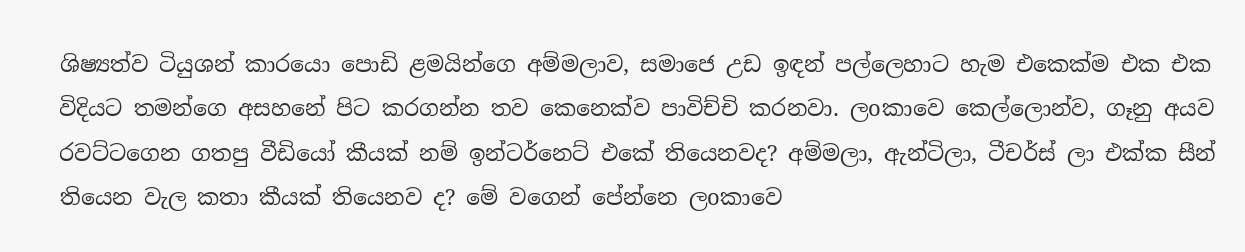ශිෂ්‍යත්ව ටියුශන් කාරයො පොඩි ළමයින්ගෙ අම්මලාව, සමාජෙ උඩ ඉඳන් පල්ලෙහාට හැම එකෙක්ම එක එක විදියට තමන්ගෙ අසහනේ පිට කරගන්න තව කෙනෙක්ව පාවිච්චි කරනවා. ලoකාවෙ කෙල්ලොන්ව, ගෑනු අයව රවට්ටගෙන ගතපු වීඩියෝ කීයක් නම් ඉන්ටර්නෙට් එකේ තියෙනවද? අම්මලා, ඇන්ටිලා, ටීචර්ස් ලා එක්ක සීන් තියෙන වැල කතා කීයක් තියෙනව ද? මේ වගෙන් පේන්නෙ ලoකාවෙ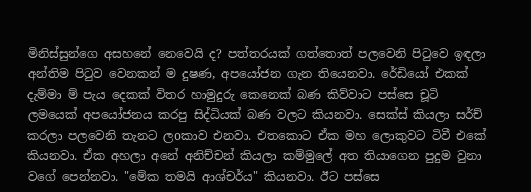මිනිස්සුන්ගෙ අසහනේ නෙවෙයි ද? පත්තරයක් ගත්තොත් පලවෙනි පිටුවෙ ඉඳලා අන්තිම පිටුව වෙනකන් ම දුෂණ, අපයෝජන ගැන තියෙනවා. රේඩියෝ එකක් දැම්මා ම් පැය දෙකක් විතර හාමුදුරු කෙනෙක් බණ කිව්වාට පස්සෙ චූටි ලමයෙක් අපයෝජනය කරපු සිද්ධියක් බණ වලට කියනවා. සෙක්ස් කියලා සර්ච් කරලා පලවෙනි තැනට ලoකාව එනවා. එතකොට ඒක මහ ලොකුවට ටිවී එකේ කියනවා. ඒක අහලා අනේ අනිච්චන් කියලා කම්මුලේ අත තියාගෙන පුදුම වුනා වගේ පෙන්නවා. "මේක තමයි ආශ්චර්ය" කියනවා. ඊට පස්සෙ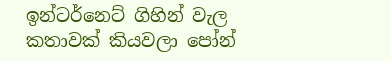ඉන්ටර්නෙට් ගිහින් වැල කතාවක් කියවලා පෝන්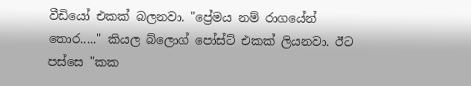වීඩියෝ එකක් බලනවා. "ප්‍රේමය නම් රාගයේන් තොර....." කියල බ්ලොග් පෝස්ට් එකක් ලියනවා. ඊට පස්සෙ "කක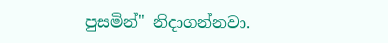පුසමින්" නිදාගන්නවා.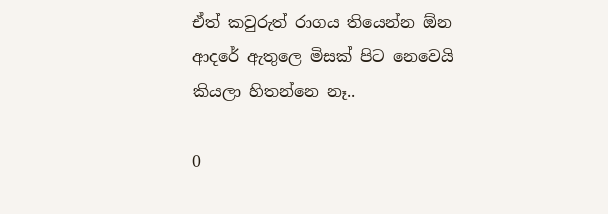ඒත් කවුරුත් රාගය තියෙන්න ඕන ආදරේ ඇතුලෙ මිසක් පිට නෙවෙයි කියලා හිතන්නෙ නෑ..

0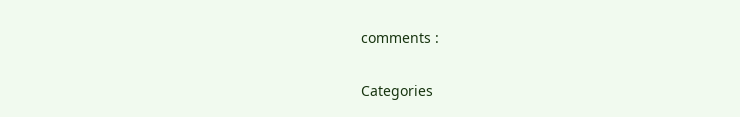comments :

Categories